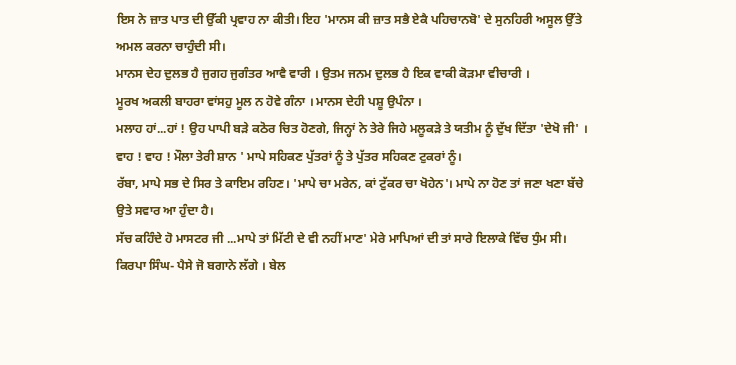ਇਸ ਨੇ ਜ਼ਾਤ ਪਾਤ ਦੀ ਉੱਕੀ ਪ੍ਰਵਾਹ ਨਾ ਕੀਤੀ। ਇਹ 'ਮਾਨਸ ਕੀ ਜ਼ਾਤ ਸਭੈ ਏਕੈ ਪਹਿਚਾਨਬੋ' ਦੇ ਸੁਨਹਿਰੀ ਅਸੂਲ ਉੱਤੇ ਅਮਲ ਕਰਨਾ ਚਾਹੁੰਦੀ ਸੀ।
ਮਾਨਸ ਦੇਹ ਦੁਲਭ ਹੈ ਜੁਗਹ ਜੁਗੰਤਰ ਆਵੈ ਵਾਰੀ । ਉਤਮ ਜਨਮ ਦੁਲਭ ਹੈ ਇਕ ਵਾਕੀ ਕੋੜਮਾ ਵੀਚਾਰੀ ।
ਮੂਰਖ ਅਕਲੀ ਬਾਹਰਾ ਵਾਂਸਹੁ ਮੂਲ ਨ ਹੋਵੇ ਗੰਨਾ । ਮਾਨਸ ਦੇਹੀ ਪਸ਼ੂ ਉਪੰਨਾ ।
ਮਲਾਹ ਹਾਂ...ਹਾਂ ! ਉਹ ਪਾਪੀ ਬੜੇ ਕਠੋਰ ਚਿਤ ਹੋਣਗੇ, ਜਿਨ੍ਹਾਂ ਨੇ ਤੇਰੇ ਜਿਹੇ ਮਲੂਕੜੇ ਤੇ ਯਤੀਮ ਨੂੰ ਦੁੱਖ ਦਿੱਤਾ 'ਦੇਖੋ ਜੀ' । ਵਾਹ ! ਵਾਹ ! ਮੌਲਾ ਤੇਰੀ ਸ਼ਾਨ ' ਮਾਪੇ ਸਹਿਕਣ ਪੁੱਤਰਾਂ ਨੂੰ ਤੇ ਪੁੱਤਰ ਸਹਿਕਣ ਟੁਕਰਾਂ ਨੂੰ।
ਰੱਬਾ, ਮਾਪੇ ਸਭ ਦੇ ਸਿਰ ਤੇ ਕਾਇਮ ਰਹਿਣ। 'ਮਾਪੇ ਚਾ ਮਰੇਨ, ਕਾਂ ਟੁੱਕਰ ਚਾ ਖੋਹੇਨ'। ਮਾਪੇ ਨਾ ਹੋਣ ਤਾਂ ਜਣਾ ਖਣਾ ਬੱਚੇ ਉਤੇ ਸਵਾਰ ਆ ਹੁੰਦਾ ਹੈ।
ਸੱਚ ਕਹਿੰਦੇ ਹੋ ਮਾਸਟਰ ਜੀ ...ਮਾਪੇ ਤਾਂ ਮਿੱਟੀ ਦੇ ਵੀ ਨਹੀਂ ਮਾਣ' ਮੇਰੇ ਮਾਪਿਆਂ ਦੀ ਤਾਂ ਸਾਰੇ ਇਲਾਕੇ ਵਿੱਚ ਧੁੰਮ ਸੀ।
ਕਿਰਪਾ ਸਿੰਘ- ਪੈਸੇ ਜੋ ਬਗਾਨੇ ਲੱਗੇ । ਬੇਲ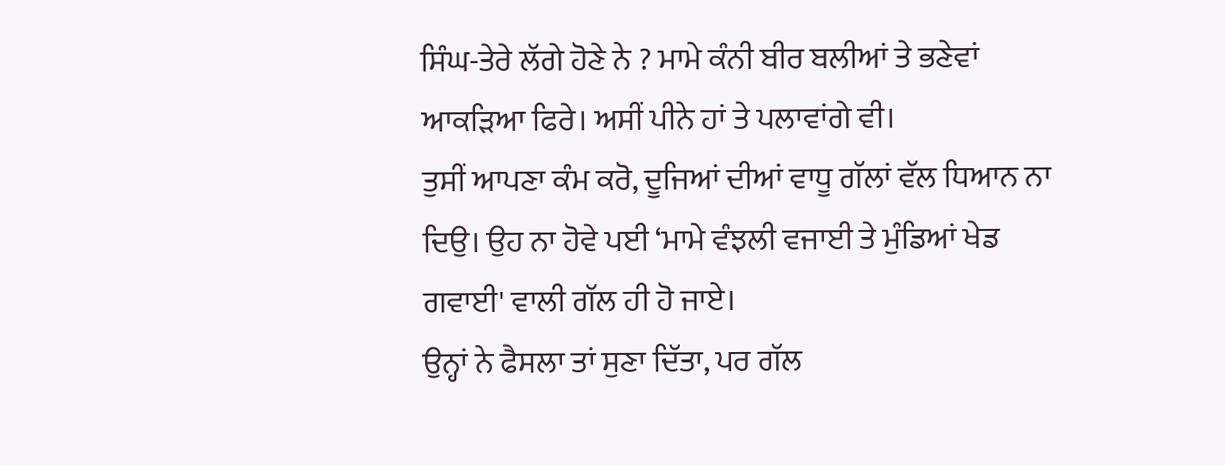ਸਿੰਘ-ਤੇਰੇ ਲੱਗੇ ਹੋਣੇ ਨੇ ? ਮਾਮੇ ਕੰਨੀ ਬੀਰ ਬਲੀਆਂ ਤੇ ਭਣੇਵਾਂ ਆਕੜਿਆ ਫਿਰੇ। ਅਸੀਂ ਪੀਨੇ ਹਾਂ ਤੇ ਪਲਾਵਾਂਗੇ ਵੀ।
ਤੁਸੀਂ ਆਪਣਾ ਕੰਮ ਕਰੋ, ਦੂਜਿਆਂ ਦੀਆਂ ਵਾਧੂ ਗੱਲਾਂ ਵੱਲ ਧਿਆਨ ਨਾ ਦਿਉ। ਉਹ ਨਾ ਹੋਵੇ ਪਈ ‘ਮਾਮੇ ਵੰਝਲੀ ਵਜਾਈ ਤੇ ਮੁੰਡਿਆਂ ਖੇਡ ਗਵਾਈ' ਵਾਲੀ ਗੱਲ ਹੀ ਹੋ ਜਾਏ।
ਉਨ੍ਹਾਂ ਨੇ ਫੈਸਲਾ ਤਾਂ ਸੁਣਾ ਦਿੱਤਾ, ਪਰ ਗੱਲ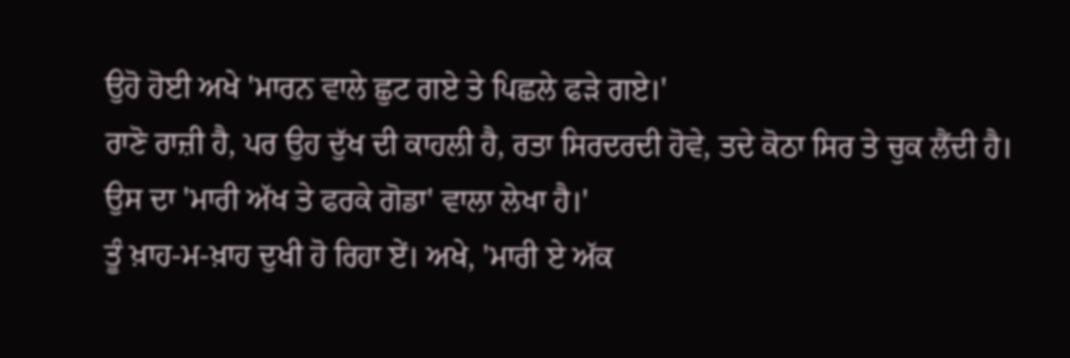ਉਹੋ ਹੋਈ ਅਖੇ 'ਮਾਰਨ ਵਾਲੇ ਛੁਟ ਗਏ ਤੇ ਪਿਛਲੇ ਫੜੇ ਗਏ।'
ਰਾਣੋ ਰਾਜ਼ੀ ਹੈ, ਪਰ ਉਹ ਦੁੱਖ ਦੀ ਕਾਹਲੀ ਹੈ, ਰਤਾ ਸਿਰਦਰਦੀ ਹੋਵੇ, ਤਦੇ ਕੋਠਾ ਸਿਰ ਤੇ ਚੁਕ ਲੈਂਦੀ ਹੈ। ਉਸ ਦਾ 'ਮਾਰੀ ਅੱਖ ਤੇ ਫਰਕੇ ਗੋਡਾ' ਵਾਲਾ ਲੇਖਾ ਹੈ।'
ਤੂੰ ਖ਼ਾਹ-ਮ-ਖ਼ਾਹ ਦੁਖੀ ਹੋ ਰਿਹਾ ਏਂ। ਅਖੇ, 'ਮਾਰੀ ਏ ਅੱਕ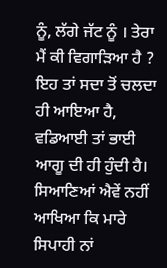ਨੂੰ, ਲੱਗੇ ਜੱਟ ਨੂੰ । ਤੇਰਾ ਮੈਂ ਕੀ ਵਿਗਾੜਿਆ ਹੈ ?
ਇਹ ਤਾਂ ਸਦਾ ਤੋਂ ਚਲਦਾ ਹੀ ਆਇਆ ਹੈ, ਵਡਿਆਈ ਤਾਂ ਭਾਈ ਆਗੂ ਦੀ ਹੀ ਹੁੰਦੀ ਹੈ। ਸਿਆਣਿਆਂ ਐਵੇਂ ਨਹੀਂ ਆਖਿਆ ਕਿ ਮਾਰੇ ਸਿਪਾਹੀ ਨਾਂ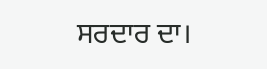ਸਰਦਾਰ ਦਾ।